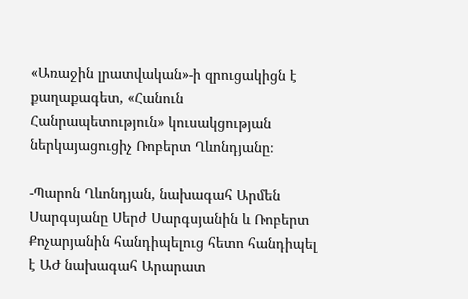«Առաջին լրատվական»-ի զրուցակիցն է քաղաքագետ, «Հանուն Հանրապետություն» կուսակցության ներկայացուցիչ Ռոբերտ Ղևոնդյանը։

-Պարոն Ղևոնդյան, նախագահ Արմեն Սարգսյանը Սերժ Սարգսյանին և Ռոբերտ Քոչարյանին հանդիպելուց հետո հանդիպել է ԱԺ նախագահ Արարատ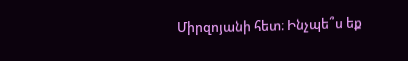Միրզոյանի հետ։ Ինչպե՞ս եք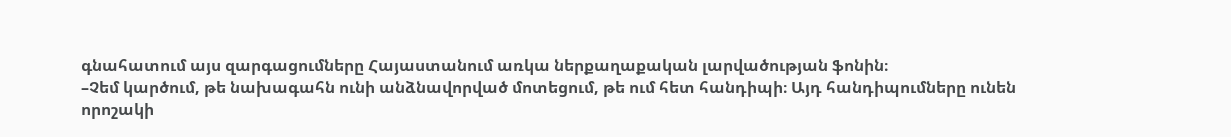գնահատում այս զարգացումները Հայաստանում առկա ներքաղաքական լարվածության ֆոնին։
–Չեմ կարծում, թե նախագահն ունի անձնավորված մոտեցում, թե ում հետ հանդիպի։ Այդ հանդիպումները ունեն որոշակի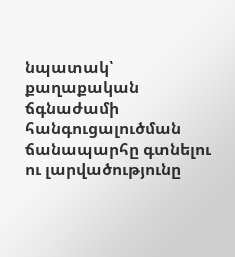նպատակ՝ քաղաքական ճգնաժամի հանգուցալուծման ճանապարհը գտնելու ու լարվածությունը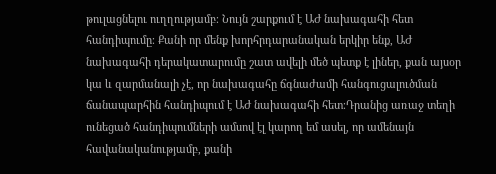թուլացնելու ուղղությամբ։ Նույն շարքում է ԱԺ նախագահի հետ հանդիպումը։ Քանի որ մենք խորհրդարանական երկիր ենք, ԱԺ նախագահի դերակատարումը շատ ավելի մեծ պետք է լիներ, քան այսօր կա և զարմանալի չէ, որ նախագահը ճգնաժամի հանգուցալուծման ճանապարհին հանդիպում է ԱԺ նախագահի հետ։Դրանից առաջ տեղի ունեցած հանդիպումների ամսով էլ կարող եմ ասել, որ ամենայն հավանականությամբ, քանի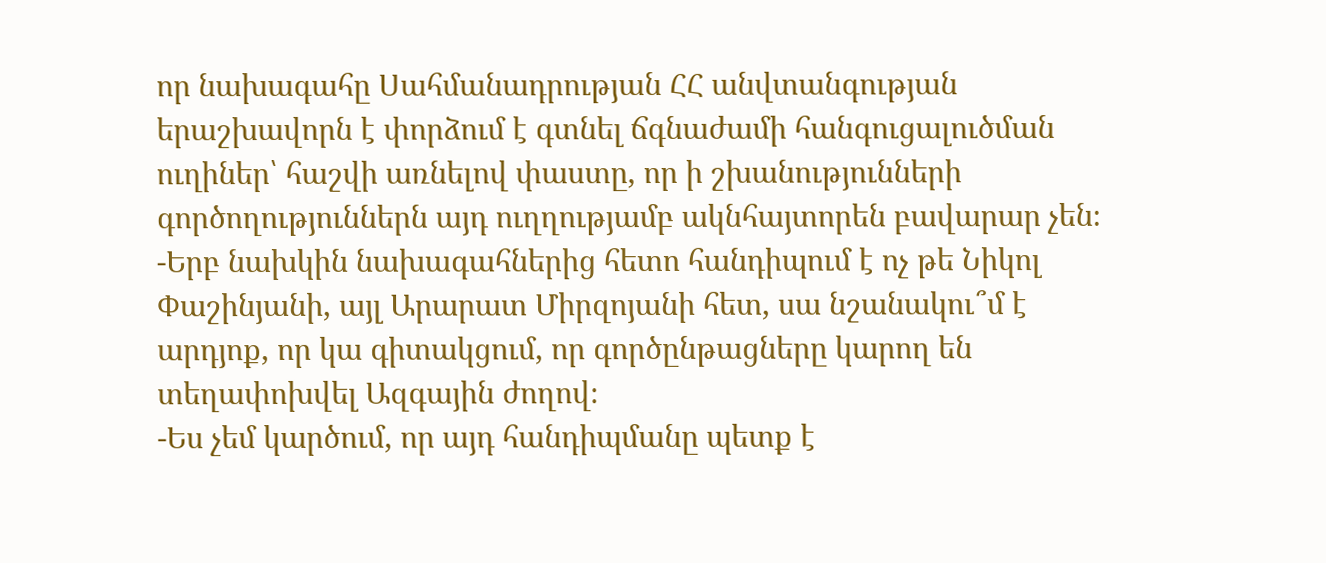որ նախագահը Սահմանադրության ՀՀ անվտանգության երաշխավորն է փորձում է գտնել ճգնաժամի հանգուցալուծման ուղիներ՝ հաշվի առնելով փաստը, որ ի շխանությունների գործողություններն այդ ուղղությամբ ակնհայտորեն բավարար չեն։
-Երբ նախկին նախագահներից հետո հանդիպում է ոչ թե Նիկոլ Փաշինյանի, այլ Արարատ Միրզոյանի հետ, սա նշանակու՞մ է արդյոք, որ կա գիտակցում, որ գործընթացները կարող են տեղափոխվել Ազգային ժողով։
-Ես չեմ կարծում, որ այդ հանդիպմանը պետք է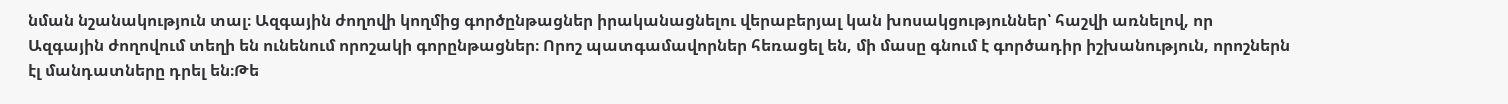նման նշանակություն տալ։ Ազգային ժողովի կողմից գործընթացներ իրականացնելու վերաբերյալ կան խոսակցություններ՝ հաշվի առնելով, որ Ազգային ժողովում տեղի են ունենում որոշակի գորընթացներ։ Որոշ պատգամավորներ հեռացել են, մի մասը գնում է գործադիր իշխանություն, որոշներն էլ մանդատները դրել են։Թե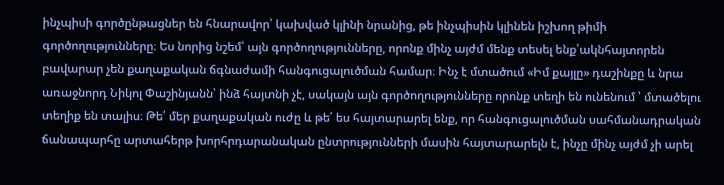ինչպիսի գործընթացներ են հնարավոր՝ կախված կլինի նրանից, թե ինչպիսին կլինեն իշխող թիմի գործողությունները։ Ես նորից նշեմ՝ այն գործողությունները, որոնք մինչ այժմ մենք տեսել ենք՝ակնհայտորեն բավարար չեն քաղաքական ճգնաժամի հանգուցալուծման համար։ Ինչ է մտածում «Իմ քայլը» դաշինքը և նրա առաջնորդ Նիկոլ Փաշինյանն՝ ինձ հայտնի չէ, սակայն այն գործողությունները որոնք տեղի են ունենում ՝ մտածելու տեղիք են տալիս։ Թե՛ մեր քաղաքական ուժը և թե՛ ես հայտարարել ենք, որ հանգուցալուծման սահմանադրական ճանապարհը արտահերթ խորհրդարանական ընտրությունների մասին հայտարարելն է, ինչը մինչ այժմ չի արել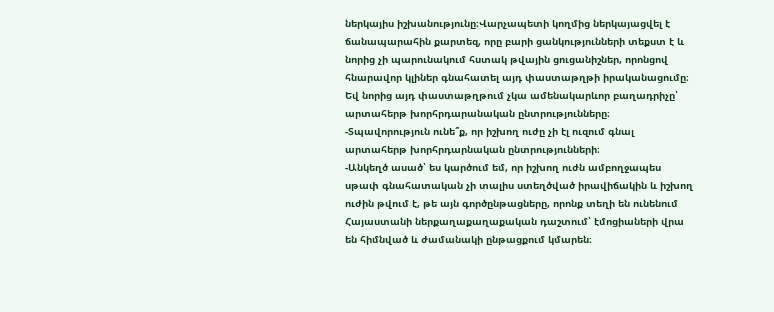ներկայիս իշխանությունը։Վարչապետի կողմից ներկայացվել է ճանապարահին քարտեզ, որը բարի ցանկությունների տեքստ է և նորից չի պարունակում հստակ թվային ցուցանիշներ, որոնցով հնարավոր կլիներ գնահատել այդ փաստաթղթի իրականացումը։ Եվ նորից այդ փաստաթղթում չկա ամենակարևոր բաղադրիչը՝ արտահերթ խորհրդարանական ընտրությունները։
-Տպավորություն ունե՞ք, որ իշխող ուժը չի էլ ուզում գնալ արտահերթ խորհրդարնական ընտրությունների։
-Անկեղծ ասած՝ ես կարծում եմ, որ իշխող ուժն ամբողջապես սթափ գնահատական չի տալիս ստեղծված իրավիճակին և իշխող ուժին թվում է, թե այն գործընթացները, որոնք տեղի են ունենում Հայաստանի ներքաղաքաղաքական դաշտում՝ էմոցիաների վրա են հիմնված և ժամանակի ընթացքում կմարեն։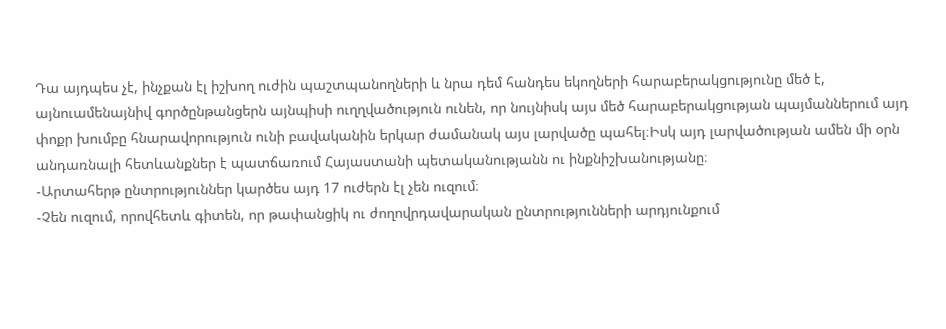Դա այդպես չէ, ինչքան էլ իշխող ուժին պաշտպանողների և նրա դեմ հանդես եկողների հարաբերակցությունը մեծ է, այնուամենայնիվ գործընթանցերն այնպիսի ուղղվածություն ունեն, որ նույնիսկ այս մեծ հարաբերակցության պայմաններում այդ փոքր խումբը հնարավորություն ունի բավականին երկար ժամանակ այս լարվածը պահել։Իսկ այդ լարվածության ամեն մի օրն անդառնալի հետևանքներ է պատճառում Հայաստանի պետականությանն ու ինքնիշխանությանը։
-Արտահերթ ընտրություններ կարծես այդ 17 ուժերն էլ չեն ուզում։
-Չեն ուզում, որովհետև գիտեն, որ թափանցիկ ու ժողովրդավարական ընտրությունների արդյունքում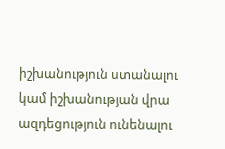իշխանություն ստանալու կամ իշխանության վրա ազդեցություն ունենալու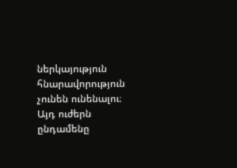ներկայություն հնարավորություն չունեն ունենալու։ Այդ ուժերն ընդամենը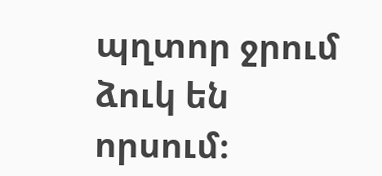պղտոր ջրում ձուկ են որսում։